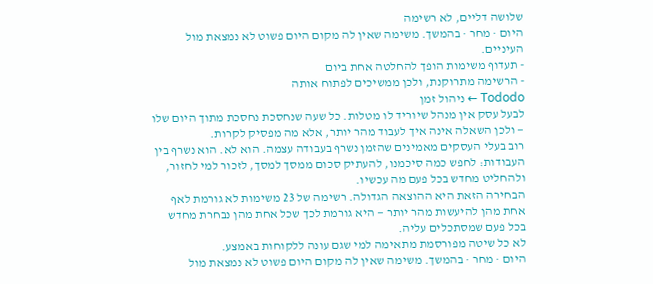שלושה דליים, לא רשימה
היום · מחר · בהמשך. משימה שאין לה מקום היום פשוט לא נמצאת מול העיניים.
- תעדוף משימות הופך להחלטה אחת ביום
- הרשימה מתרוקנת, ולכן ממשיכים לפתוח אותה
Tododo ← ניהול זמן
לבעל עסק אין מנהל שיוריד לו מטלות. כל שעה שנחסכת נחסכת מתוך היום שלו — ולכן השאלה אינה איך לעבוד מהר יותר, אלא מה מפסיק לקרות.
רוב בעלי העסקים מאמינים שהזמן נשרף בעבודה עצמה. הוא לא. הוא נשרף בין העבודות: לחפש כמה סיכמנו, להעתיק סכום ממסך למסך, לזכור למי לחזור, ולהחליט מחדש בכל פעם מה עכשיו.
הבחירה הזאת היא ההוצאה הגדולה. רשימה של 23 משימות לא גורמת לאף אחת מהן להיעשות מהר יותר — היא גורמת לכך שכל אחת מהן נבחרת מחדש בכל פעם שמסתכלים עליה.
לא כל שיטה מפורסמת מתאימה למי שגם עונה ללקוחות באמצע.
היום · מחר · בהמשך. משימה שאין לה מקום היום פשוט לא נמצאת מול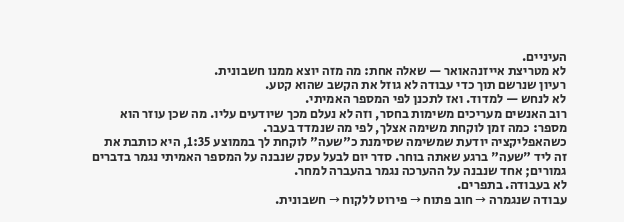העיניים.
לא מטריצת אייזנהאואר — שאלה אחת: מה מזה יוצא ממנו חשבונית.
רעיון שנרשם תוך כדי עבודה לא גוזל את הקשב שהוא קטע.
לא לנחש — למדוד. ואז לתכנן לפי המספר האמיתי.
רוב האנשים מעריכים משימות בחסר, וזה לא נעלם מכך שיודעים עליו. מה שכן עוזר הוא מספר: כמה זמן לוקחת משימה אצלך, לפי מה שנמדד בעבר.
כשהאפליקציה יודעת שמשימה שסימנת כ"שעה" לוקחת לך בממוצע 1:35, היא כותבת את זה ליד "שעה" ברגע שאתה בוחר. סדר יום לבעל עסק שנבנה על המספר האמיתי נגמר בדברים גמורים; אחד שנבנה על ההערכה נגמר בהעברה למחר.
לא בעבודה. בתפרים.
עבודה שנגמרה → חוב פתוח → פירוט ללקוח → חשבונית.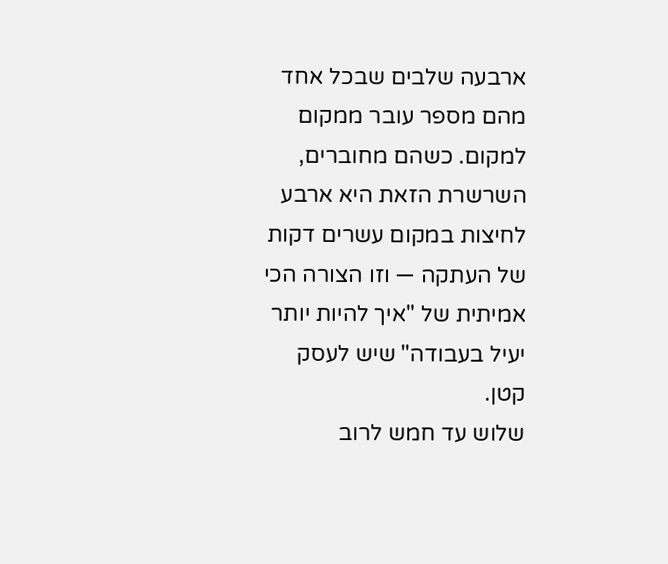ארבעה שלבים שבכל אחד מהם מספר עובר ממקום למקום. כשהם מחוברים, השרשרת הזאת היא ארבע לחיצות במקום עשרים דקות של העתקה — וזו הצורה הכי אמיתית של "איך להיות יותר יעיל בעבודה" שיש לעסק קטן.
שלוש עד חמש לרוב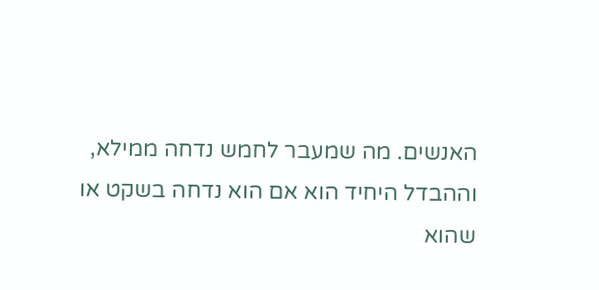האנשים. מה שמעבר לחמש נדחה ממילא, וההבדל היחיד הוא אם הוא נדחה בשקט או שהוא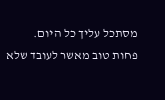מסתכל עליך כל היום.
פחות טוב מאשר לעובד שלא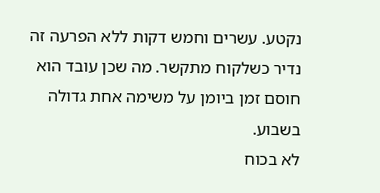נקטע. עשרים וחמש דקות ללא הפרעה זה נדיר כשלקוח מתקשר. מה שכן עובד הוא חוסם זמן ביומן על משימה אחת גדולה בשבוע.
לא בכוח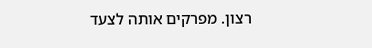רצון. מפרקים אותה לצעד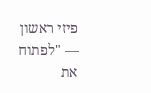פיזי ראשון — "לפתוח את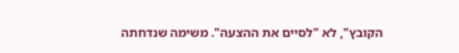הקובץ", לא "לסיים את ההצעה". משימה שנדחתה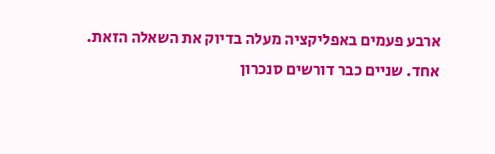ארבע פעמים באפליקציה מעלה בדיוק את השאלה הזאת.
אחד. שניים כבר דורשים סנכרון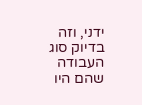ידני, וזה בדיוק סוג העבודה שהם היו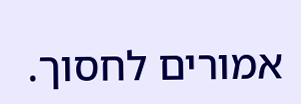אמורים לחסוך.